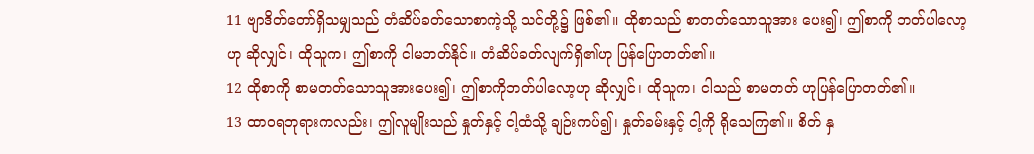11 ဗျာဒိတ်တော်ရှိသမျှသည် တံဆိပ်ခတ်သောစာကဲ့သို့ သင်တို့၌ ဖြစ်၏။ ထိုစာသည် စာတတ်သောသူအား ပေး၍၊ ဤစာကို ဘတ်ပါလော့ဟု ဆိုလျှင်၊ ထိုသူက၊ ဤစာကို ငါမဘတ်နိုင်။ တံဆိပ်ခတ်လျက်ရှိ၏ဟု ပြန်ပြောတတ်၏။
12 ထိုစာကို စာမတတ်သောသူအားပေး၍၊ ဤစာကိုဘတ်ပါလော့ဟု ဆိုလျှင်၊ ထိုသူက၊ ငါသည် စာမတတ် ဟုပြန်ပြောတတ်၏။
13 ထာဝရဘုရားကလည်း၊ ဤလူမျိုးသည် နှုတ်နှင့် ငါ့ထံသို့ ချဉ်းကပ်၍၊ နှုတ်ခမ်းနှင့် ငါ့ကို ရိုသေကြ၏။ စိတ် နှ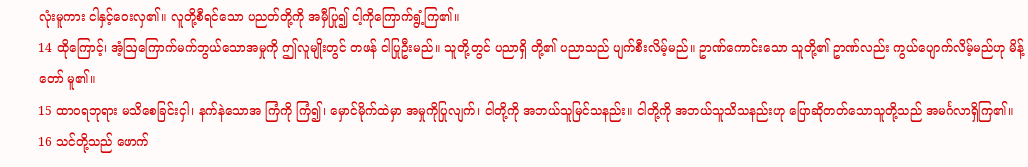လုံးမူကား ငါနှင့်ဝေးလှ၏။ လူတို့စီရင်သော ပညတ်တို့ကို အမှီပြု၍ ငါ့ကိုကြောက်ရွံ့ကြ၏။
14 ထိုကြောင့်၊ အံ့ဩကြောက်မက်ဘွယ်သောအမှုကို ဤလူမျိုးတွင် တဖန် ငါပြုဦးမည်။ သူတို့တွင် ပညာရှိ တို့၏ ပညာသည် ပျက်စီးလိမ့်မည်။ ဥာဏ်ကောင်းသော သူတို့၏ ဥာဏ်လည်း ကွယ်ပျောက်လိမ့်မည်ဟု မိန့်တော် မူ၏။
15 ထာဝရဘုရား မသိစေခြင်းငှါ၊ နက်နဲသောအ ကြံကို ကြံ၍၊ မှောင်မိုက်ထဲမှာ အမှုကိုပြုလျက်၊ ငါတို့ကို အဘယ်သူမြင်သနည်း။ ငါတို့ကို အဘယ်သူသိသနည်းဟု ပြောဆိုတတ်သောသူတို့သည် အမင်္ဂလာရှိကြ၏။
16 သင်တို့သည် ဖောက်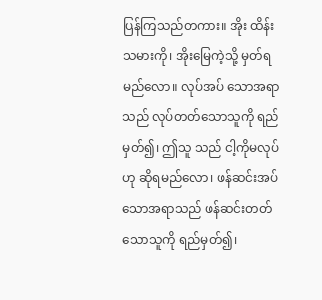ပြန်ကြသည်တကား။ အိုး ထိန်းသမားကို၊ အိုးမြေကဲ့သို့ မှတ်ရမည်လော။ လုပ်အပ် သောအရာသည် လုပ်တတ်သောသူကို ရည်မှတ်၍၊ ဤသူ သည် ငါ့ကိုမလုပ်ဟု ဆိုရမည်လော၊ ဖန်ဆင်းအပ်သောအရာသည် ဖန်ဆင်းတတ်သောသူကို ရည်မှတ်၍၊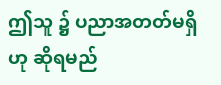ဤသူ ၌ ပညာအတတ်မရှိဟု ဆိုရမည်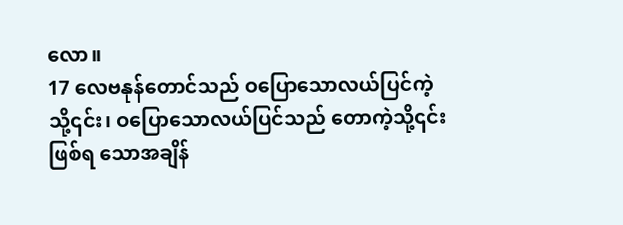လော။
17 လေဗနုန်တောင်သည် ဝပြောသောလယ်ပြင်ကဲ့သို့၎င်း၊ ဝပြောသောလယ်ပြင်သည် တောကဲ့သို့၎င်း ဖြစ်ရ သောအချိန်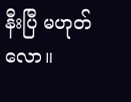နီးပြီ မဟုတ်လော။